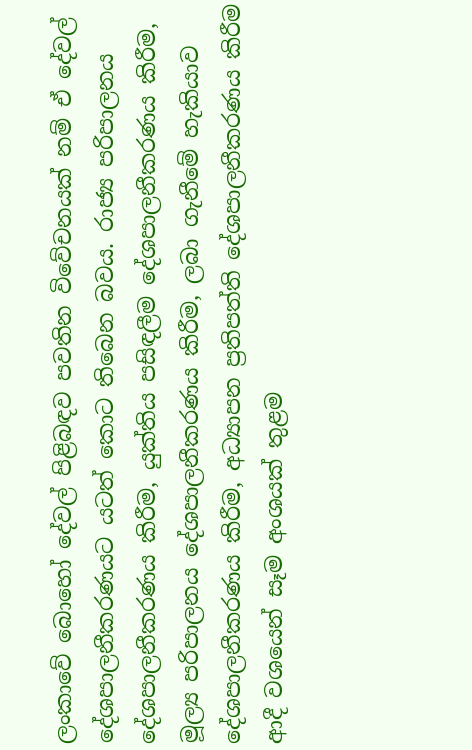ලංකාවේ බොහෝ දේවල් පිළිබඳව පවතින විවේචනයක් නම් ඒ දේවල් දේශපාලනීකරණයට යටත් කොට තිබෙන බවය. රාජ්‍ය පරිපාලනය දේශපාලනීකරණය කිරීම, යුක්තිය පසිඳලීම දේශපාලනීකරණය කිරීම, මූල්‍ය පරිපාලනය දේශපාලනීකරණය කිරීම, ලබා ගැනීමේ හැකියාව දේශපාලනීකරණය කිරීම, අධ්‍යාපන ප්‍රතිපත්ති දේශපාලනීකරණය කිරීම ආදී වශයෙන් සෑම අංශයක් තුළම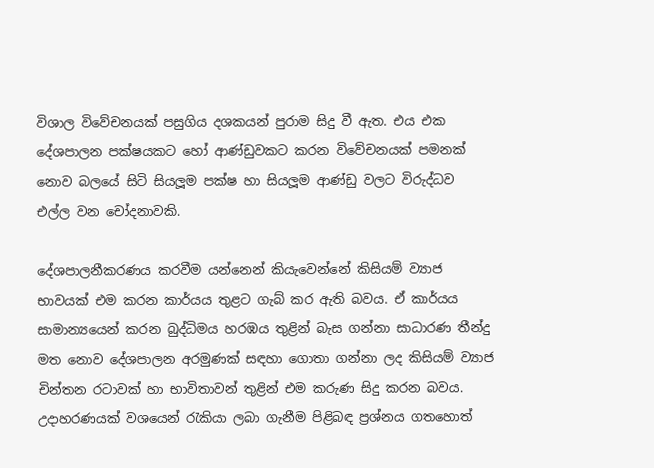විශාල විවේචනයක් පසුගිය දශකයන් පුරාම සිදු වී ඇත. එය එක දේශපාලන පක්ෂයකට හෝ ආණ්ඩුවකට කරන විවේචනයක් පමනක් නොව බලයේ සිටි සියලූම පක්ෂ හා සියලූම ආණ්ඩු වලට විරුද්ධව එල්ල වන චෝදනාවකි.

දේශපාලනීකරණය කරවීම යන්නෙන් කියැවෙන්නේ කිසියම් ව්‍යාජ භාවයක් එම කරන කාර්යය තුළට ගැබ් කර ඇති බවය. ඒ කාර්යය සාමාන්‍යයෙන් කරන බුද්ධිමය හරඹය තුළින් බැස ගන්නා සාධාරණ තීන්දු මත නොව දේශපාලන අරමුණක් සඳහා ගොතා ගන්නා ලද කිසියම් ව්‍යාජ චින්තන රටාවක් හා භාවිතාවන් තුළින් එම කරුණ සිදු කරන බවය. උදාහරණයක් වශයෙන් රැකියා ලබා ගැනීම පිළිබඳ ප්‍රශ්නය ගතහොත්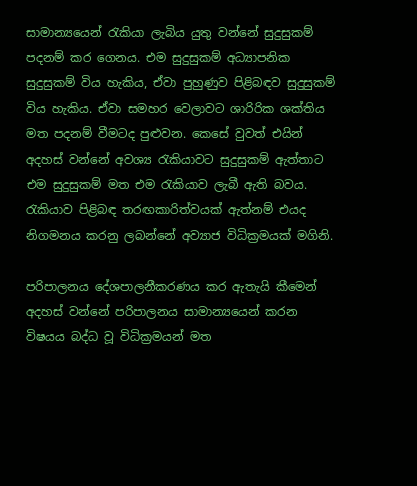සාමාන්‍යයෙන් රැකියා ලැබිය යුතු වන්නේ සුදුසුකම් පදනම් කර ගෙනය. එම සුදුසුකම් අධ්‍යාපනික සුදුසුකම් විය හැකිය, ඒවා පුහුණුව පිළිබඳව සුදුසුකම් විය හැකිය. ඒවා සමහර වෙලාවට ශාරිරික ශක්තිය මත පදනම් වීමටද පුළුවන. කෙසේ වුවත් එයින් අදහස් වන්නේ අවශ්‍ය රැකියාවට සුදුසුකම් ඇත්තාට එම සුදුසුකම් මත එම රැකියාව ලැබී ඇති බවය. රැකියාව පිළිබඳ තරඟකාරිත්වයක් ඇත්නම් එයද නිගමනය කරනු ලබන්නේ අව්‍යාජ විධික්‍රමයක් මගිනි.

පරිපාලනය දේශපාලනීකරණය කර ඇතැයි කීමෙන් අදහස් වන්නේ පරිපාලනය සාමාන්‍යයෙන් කරන විෂයය බද්ධ වූ විධික්‍රමයන් මත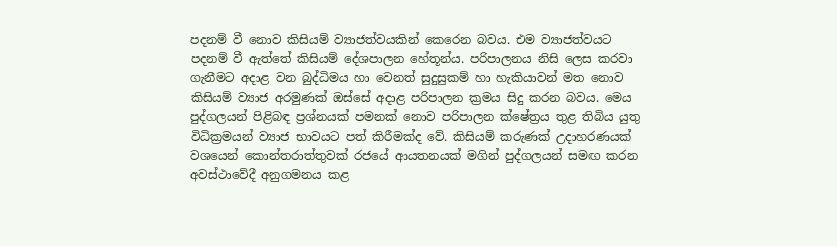පදනම් වී නොව කිසියම් ව්‍යාජත්වයකින් කෙරෙන බවය. එම ව්‍යාජත්වයට පදනම් වී ඇත්තේ කිසියම් දේශපාලන හේතූන්ය. පරිපාලනය නිසි ලෙස කරවා ගැනීමට අදාළ වන බුද්ධිමය හා වෙනත් සුදුසුකම් හා හැකියාවන් මත නොව කිසියම් ව්‍යාජ අරමුණක් ඔස්සේ අදාළ පරිපාලන ක්‍රමය සිදු කරන බවය. මෙය පුද්ගලයන් පිළිබඳ ප්‍රශ්නයක් පමනක් නොව පරිපාලන ක්ෂේත්‍රය තුළ තිබිය යුතු විධික්‍රමයන් ව්‍යාජ භාවයට පත් කිරීමක්ද වේ. කිසියම් කරුණක් උදාහරණයක් වශයෙන් කොන්තරාත්තුවක් රජයේ ආයතනයක් මගින් පුද්ගලයන් සමඟ කරන අවස්ථාවේදී අනුගමනය කළ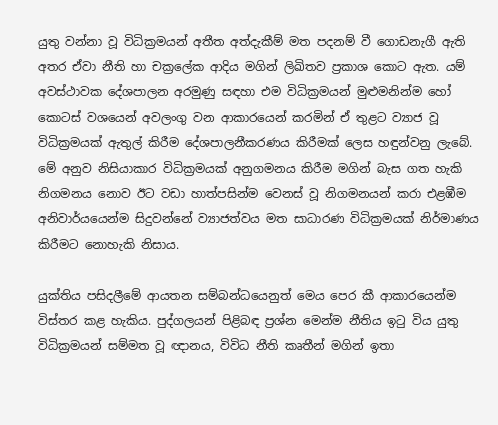යුතු වන්නා වූ විධික්‍රමයන් අතීත අත්දැකීම් මත පදනම් වී ගොඩනැගී ඇති අතර ඒවා නීති හා චක්‍රලේක ආදිය මගින් ලිඛිතව ප්‍රකාශ කොට ඇත. යම් අවස්ථාවක දේශපාලන අරමුණු සඳහා එම විධික්‍රමයන් මුළුමනින්ම හෝ කොටස් වශයෙන් අවලංගු වන ආකාරයෙන් කරමින් ඒ තුළට ව්‍යාජ වූ විධික්‍රමයක් ඇතුල් කිරීම දේශපාලනීකරණය කිරීමක් ලෙස හඳුන්වනු ලැබේ. මේ අනුව නිසියාකාර විධික්‍රමයක් අනුගමනය කිරීම මගින් බැස ගත හැකි නිගමනය නොව ඊට වඩා හාත්පසින්ම වෙනස් වූ නිගමනයන් කරා එළඹීම අනිවාර්යයෙන්ම සිදුවන්නේ ව්‍යාජත්වය මත සාධාරණ විධික්‍රමයක් නිර්මාණය කිරීමට නොහැකි නිසාය.

යුක්තිය පසිදලීමේ ආයතන සම්බන්ධයෙනුත් මෙය පෙර කී ආකාරයෙන්ම විස්තර කළ හැකිය. පුද්ගලයන් පිළිබඳ ප්‍රශ්න මෙන්ම නීතිය ඉටු විය යුතු විධික්‍රමයන් සම්මත වූ ඥානය, විවිධ නීති කෘතීන් මගින් ඉතා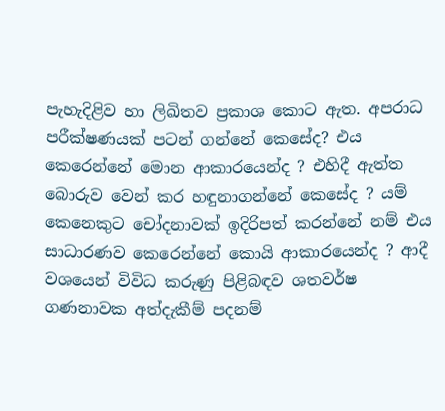පැහැදිළිව හා ලිඛිතව ප්‍රකාශ කොට ඇත. අපරාධ පරීක්ෂණයක් පටන් ගන්නේ කෙසේද? එය කෙරෙන්නේ මොන ආකාරයෙන්ද ? එහිදී ඇත්ත බොරුව වෙන් කර හඳුනාගන්නේ කෙසේද ? යම් කෙනෙකුට චෝදනාවක් ඉදිරිපත් කරන්නේ නම් එය සාධාරණව කෙරෙන්නේ කොයි ආකාරයෙන්ද ? ආදී වශයෙන් විවිධ කරුණු පිළිබඳව ශතවර්ෂ ගණනාවක අත්දැකීම් පදනම්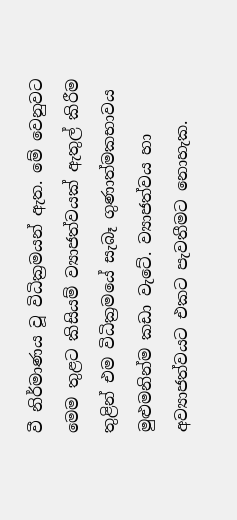වී නිර්මාණය වූ විධික්‍රමයන් ඇත. මේ වෙනුවට මෙම තුළට කිසියම් ව්‍යාජත්වයක් ඇතුල් කිරීම තුළින් එම විධික්‍රමයේ සැබෑ ගුණාත්මකභාවය මුළුමනින්ම කඩා වැටේ. ව්‍යාජත්වය හා අව්‍යාජත්වයට එකට පැවතීමට නොහැක.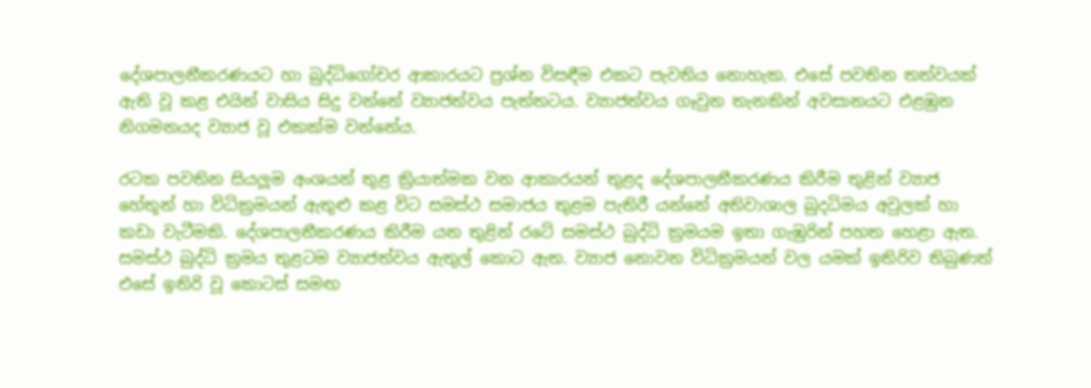දේශපාලනීකරණයට හා බුද්ධිගෝචර ආකාරයට ප්‍රශ්න විසඳීම එකට පැවතිය නොහැක. එසේ පවතින තත්වයක් ඇති වූ කළ එයින් වාසිය සිදු වන්නේ ව්‍යාජත්වය පැත්තටය. ව්‍යාජත්වය ගෑවුන තැනකින් අවසානයට එළඹුන නිගමනයද ව්‍යාජ වූ එකක්ම වන්නේය.

රටක පවතින සියලූම අංශයන් තුළ ක්‍රියාත්මක වන ආකාරයන් තුළද දේශපාලනීකරණය කිරීම තුළින් ව්‍යාජ හේතූන් හා විධික්‍රමයන් ඇතුළු කළ විට සමස්ථ සමාජය තුළම පැතිරී යන්නේ අතිවාශාල බුදධිමය අවුලක් හා කඩා වැටීමකි. දේශපාලනීකරණය කිරීම යන තුළින් රටේ සමස්ථ බුද්ධි ක්‍රමයම ඉතා ගැඹුරින් පහත හෙළා ඇත. සමස්ථ බුද්ධි ක්‍රමය තුළටම ව්‍යාජත්වය ඇතුල් කොට ඇත. ව්‍යාජ නොවන විධික්‍රමයන් වල යමක් ඉතිරිව තිබුණත් එසේ ඉතිරි වූ කොටස් සමඟ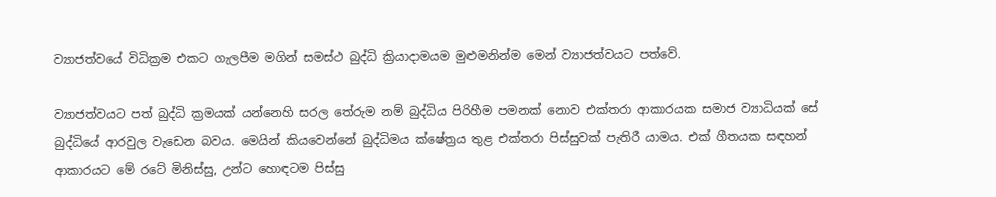ව්‍යාජත්වයේ විධික්‍රම එකට ගැලපීම මගින් සමස්ථ බුද්ධි ක්‍රියාදාමයම මුළුමනින්ම මෙන් ව්‍යාජත්වයට පත්වේ.

ව්‍යාජත්වයට පත් බුද්ධි ක්‍රමයක් යන්නෙහි සරල තේරුම නම් බුද්ධිය පිරිහීම පමනක් නොව එක්තරා ආකාරයක සමාජ ව්‍යාධියක් සේ බුද්ධියේ ආරවුල වැඩෙන බවය. මෙයින් කියවෙන්නේ බුද්ධිමය ක්ෂේත්‍රය තුළ එක්තරා පිස්සුවක් පැතිරී යාමය. එක් ගීතයක සඳහන් ආකාරයට මේ රටේ මිනිස්සු, උන්ට හොඳටම පිස්සු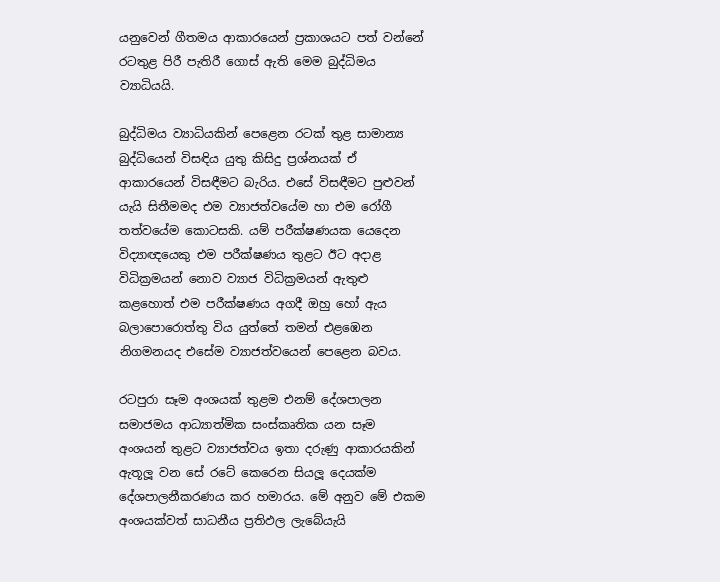යනුවෙන් ගීතමය ආකාරයෙන් ප්‍රකාශයට පත් වන්නේ රටතුළ පිරී පැතිරී ගොස් ඇති මෙම බුද්ධිමය ව්‍යාධියයි.

බුද්ධිමය ව්‍යාධියකින් පෙළෙන රටක් තුළ සාමාන්‍ය බුද්ධියෙන් විසඳිය යුතු කිසිදු ප්‍රශ්නයක් ඒ ආකාරයෙන් විසඳීමට බැරිය. එසේ විසඳීමට පුළුවන් යැයි සිතීමමද එම ව්‍යාජත්වයේම හා එම රෝගී තත්වයේම කොටසකි. යම් පරීක්ෂණයක යෙදෙන විද්‍යාඥයෙකු එම පරීක්ෂණය තුළට ඊට අදාළ විධික්‍රමයන් නොව ව්‍යාජ විධික්‍රමයන් ඇතුළු කළහොත් එම පරීක්ෂණය අගදී ඔහු හෝ ඇය බලාපොරොත්තු විය යුත්තේ තමන් එළඹෙන නිගමනයද එසේම ව්‍යාජත්වයෙන් පෙළෙන බවය.

රටපුරා සෑම අංශයක් තුළම එනම් දේශපාලන සමාජමය ආධ්‍යාත්මික සංස්කෘතික යන සෑම අංශයන් තුළට ව්‍යාජත්වය ඉතා දරුණු ආකාරයකින් ඇතූලූ වන සේ රටේ කෙරෙන සියලූ දෙයක්ම දේශපාලනීකරණය කර හමාරය. මේ අනුව මේ එකම අංශයක්වත් සාධනීය ප්‍රතිඵල ලැබේයැයි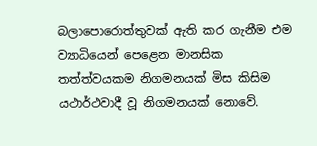බලාපොරොත්තුවක් ඇති කර ගැනීම එම ව්‍යාධියෙන් පෙළෙන මානසික තත්ත්වයකම නිගමනයක් මිස කිසිම යථාර්ථවාදී වූ නිගමනයක් නොවේ.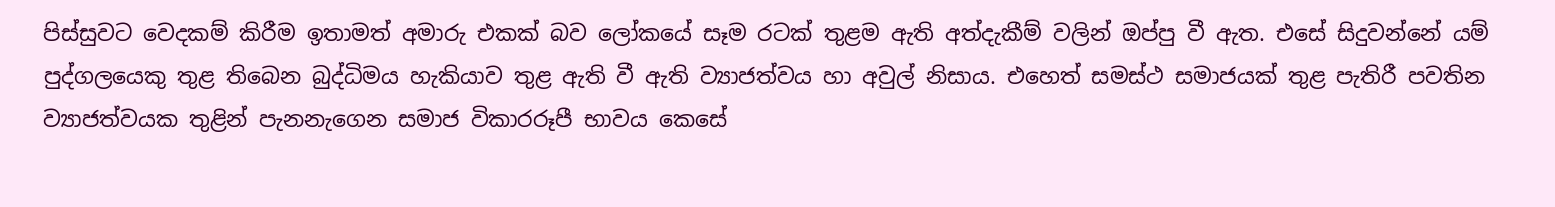පිස්සුවට වෙදකම් කිරීම ඉතාමත් අමාරු එකක් බව ලෝකයේ සෑම රටක් තුළම ඇති අත්දැකීම් වලින් ඔප්පු වී ඇත. එසේ සිදුවන්නේ යම් පුද්ගලයෙකු තුළ තිබෙන බුද්ධිමය හැකියාව තුළ ඇති වී ඇති ව්‍යාජත්වය හා අවුල් නිසාය. එහෙත් සමස්ථ සමාජයක් තුළ පැතිරී පවතින ව්‍යාජත්වයක තුළින් පැනනැගෙන සමාජ විකාරරූපී භාවය කෙසේ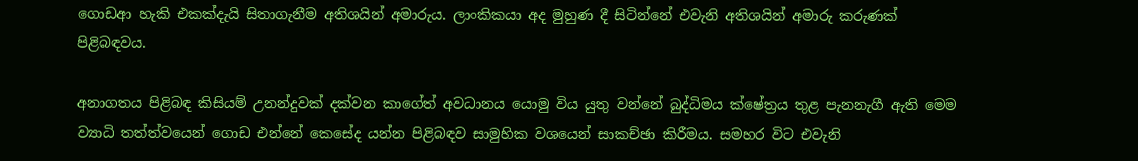ගොඩආ හැකි එකක්දැයි සිතාගැනීම අතිශයින් අමාරුය. ලාංකිකයා අද මුහුණ දී සිටින්නේ එවැනි අතිශයින් අමාරු කරුණක් පිළිබඳවය.

අනාගතය පිළිබඳ කිසියම් උනන්දුවක් දක්වන කාගේත් අවධානය යොමු විය යුතු වන්නේ බුද්ධිමය ක්ෂේත්‍රය තුළ පැනනැගී ඇති මෙම ව්‍යාධි තත්ත්වයෙන් ගොඩ එන්නේ කෙසේද යන්න පිළිබඳව සාමුහික වශයෙන් සාකච්ඡා කිරීමය. සමහර විට එවැනි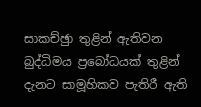සාකච්ඡුා තුළින් ඇතිවන බුද්ධිමය ප්‍රබෝධයක් තුළින් දැනට සාමූහිකව පැතිරී ඇති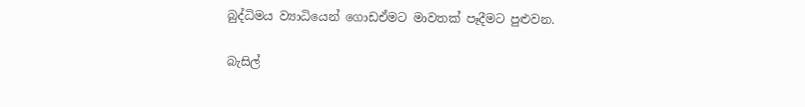බුද්ධිමය ව්‍යාධියෙන් ගොඩඒමට මාවතක් පෑදීමට පුළුවන.

බැසිල්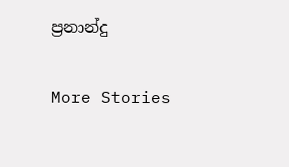ප්‍රනාන්දු

More Stories